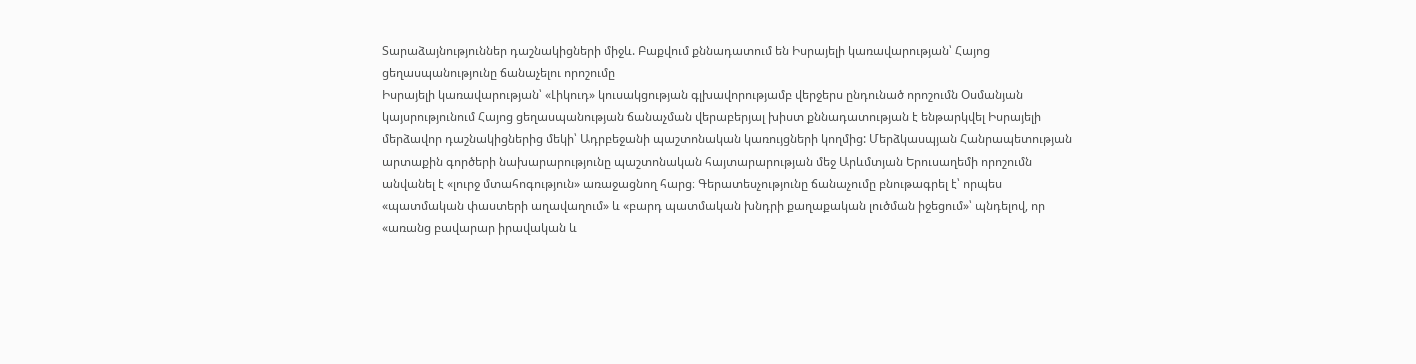Տարաձայնություններ դաշնակիցների միջև. Բաքվում քննադատում են Իսրայելի կառավարության՝ Հայոց ցեղասպանությունը ճանաչելու որոշումը
Իսրայելի կառավարության՝ «Լիկուդ» կուսակցության գլխավորությամբ վերջերս ընդունած որոշումն Օսմանյան կայսրությունում Հայոց ցեղասպանության ճանաչման վերաբերյալ խիստ քննադատության է ենթարկվել Իսրայելի մերձավոր դաշնակիցներից մեկի՝ Ադրբեջանի պաշտոնական կառույցների կողմից: Մերձկասպյան Հանրապետության արտաքին գործերի նախարարությունը պաշտոնական հայտարարության մեջ Արևմտյան Երուսաղեմի որոշումն անվանել է «լուրջ մտահոգություն» առաջացնող հարց։ Գերատեսչությունը ճանաչումը բնութագրել է՝ որպես «պատմական փաստերի աղավաղում» և «բարդ պատմական խնդրի քաղաքական լուծման իջեցում»՝ պնդելով, որ «առանց բավարար իրավական և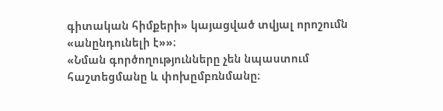գիտական հիմքերի» կայացված տվյալ որոշումն «անընդունելի է»»։
«Նման գործողությունները չեն նպաստում հաշտեցմանը և փոխըմբռնմանը։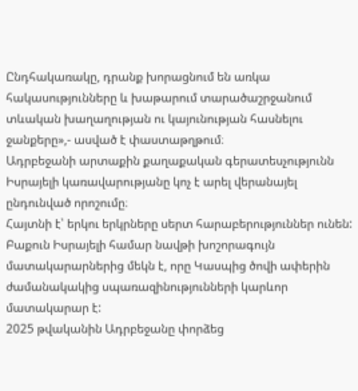Ընդհակառակը, դրանք խորացնում են առկա հակասությունները և խաթարում տարածաշրջանում տևական խաղաղության ու կայունության հասնելու ջանքերը»,- ասված է փաստաթղթում։
Ադրբեջանի արտաքին քաղաքական գերատեսչությունն Իսրայելի կառավարությանը կոչ է արել վերանայել ընդունված որոշումը։
Հայտնի է՝ երկու երկրները սերտ հարաբերություններ ունեն: Բաքուն Իսրայելի համար նավթի խոշորագույն մատակարարներից մեկն է, որը Կասպից ծովի ափերին ժամանակակից սպառազինությունների կարևոր մատակարար է:
2025 թվականին Ադրբեջանը փորձեց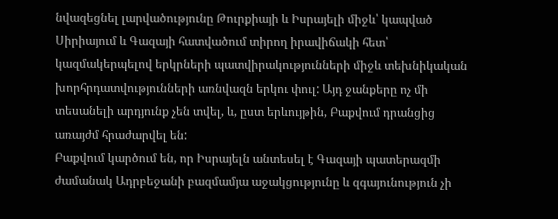նվազեցնել լարվածությունը Թուրքիայի և Իսրայելի միջև՝ կապված Սիրիայում և Գազայի հատվածում տիրող իրավիճակի հետ՝ կազմակերպելով երկրների պատվիրակությունների միջև տեխնիկական խորհրդատվությունների առնվազն երկու փուլ: Այդ ջանքերը ոչ մի տեսանելի արդյունք չեն տվել, և, ըստ երևույթին, Բաքվում դրանցից առայժմ հրաժարվել են:
Բաքվում կարծում են, որ Իսրայելն անտեսել է Գազայի պատերազմի ժամանակ Ադրբեջանի բազմամյա աջակցությունը և զգայունություն չի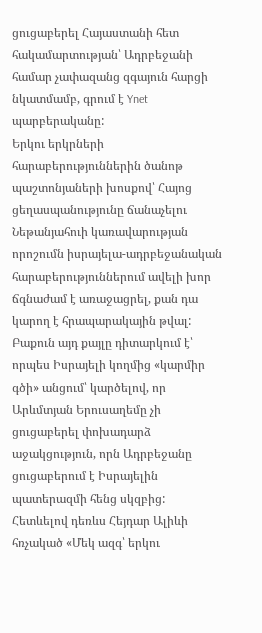ցուցաբերել Հայաստանի հետ հակամարտության՝ Ադրբեջանի համար չափազանց զգայուն հարցի նկատմամբ, գրում է Ynet պարբերականը:
Երկու երկրների հարաբերություններին ծանոթ պաշտոնյաների խոսքով՝ Հայոց ցեղասպանությունը ճանաչելու Նեթանյահուի կառավարության որոշումն իսրայելա-ադրբեջանական հարաբերություններում ավելի խոր ճգնաժամ է առաջացրել, քան դա կարող է հրապարակային թվալ: Բաքուն այդ քայլը դիտարկում է՝ որպես Իսրայելի կողմից «կարմիր գծի» անցում՝ կարծելով, որ Արևմտյան Երուսաղեմը չի ցուցաբերել փոխադարձ աջակցություն, որն Ադրբեջանը ցուցաբերում է Իսրայելին պատերազմի հենց սկզբից:
Հետևելով դեռևս Հեյդար Ալիևի հռչակած «Մեկ ազգ՝ երկու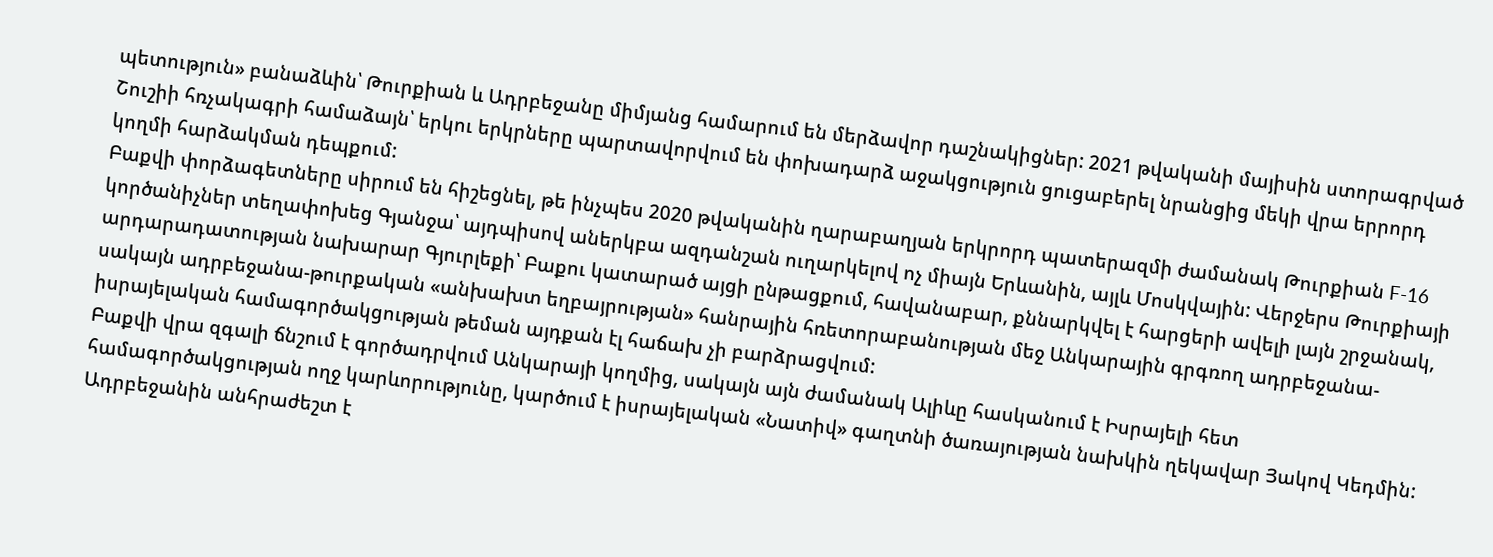պետություն» բանաձևին՝ Թուրքիան և Ադրբեջանը միմյանց համարում են մերձավոր դաշնակիցներ: 2021 թվականի մայիսին ստորագրված Շուշիի հռչակագրի համաձայն՝ երկու երկրները պարտավորվում են փոխադարձ աջակցություն ցուցաբերել նրանցից մեկի վրա երրորդ կողմի հարձակման դեպքում:
Բաքվի փորձագետները սիրում են հիշեցնել, թե ինչպես 2020 թվականին ղարաբաղյան երկրորդ պատերազմի ժամանակ Թուրքիան F-16 կործանիչներ տեղափոխեց Գյանջա՝ այդպիսով աներկբա ազդանշան ուղարկելով ոչ միայն Երևանին, այլև Մոսկվային: Վերջերս Թուրքիայի արդարադատության նախարար Գյուրլեքի՝ Բաքու կատարած այցի ընթացքում, հավանաբար, քննարկվել է հարցերի ավելի լայն շրջանակ, սակայն ադրբեջանա-թուրքական «անխախտ եղբայրության» հանրային հռետորաբանության մեջ Անկարային գրգռող ադրբեջանա-իսրայելական համագործակցության թեման այդքան էլ հաճախ չի բարձրացվում:
Բաքվի վրա զգալի ճնշում է գործադրվում Անկարայի կողմից, սակայն այն ժամանակ Ալիևը հասկանում է Իսրայելի հետ համագործակցության ողջ կարևորությունը, կարծում է իսրայելական «Նատիվ» գաղտնի ծառայության նախկին ղեկավար Յակով Կեդմին: Ադրբեջանին անհրաժեշտ է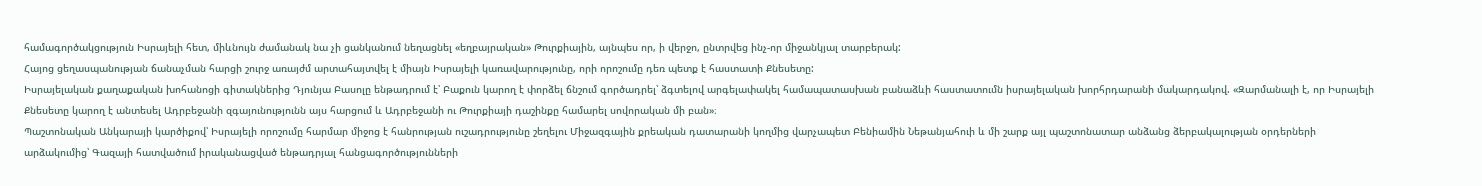համագործակցություն Իսրայելի հետ, միևնույն ժամանակ նա չի ցանկանում նեղացնել «եղբայրական» Թուրքիային, այնպես որ, ի վերջո, ընտրվեց ինչ-որ միջանկյալ տարբերակ:
Հայոց ցեղասպանության ճանաչման հարցի շուրջ առայժմ արտահայտվել է միայն Իսրայելի կառավարությունը, որի որոշումը դեռ պետք է հաստատի Քնեսետը:
Իսրայելական քաղաքական խոհանոցի գիտակներից Դյունյա Բասոլը ենթադրում է՝ Բաքուն կարող է փորձել ճնշում գործադրել՝ ձգտելով արգելափակել համապատասխան բանաձևի հաստատումն իսրայելական խորհրդարանի մակարդակով. «Զարմանալի է, որ Իսրայելի Քնեսետը կարող է անտեսել Ադրբեջանի զգայունությունն այս հարցում և Ադրբեջանի ու Թուրքիայի դաշինքը համարել սովորական մի բան»։
Պաշտոնական Անկարայի կարծիքով՝ Իսրայելի որոշումը հարմար միջոց է հանրության ուշադրությունը շեղելու Միջազգային քրեական դատարանի կողմից վարչապետ Բենիամին Նեթանյահուի և մի շարք այլ պաշտոնատար անձանց ձերբակալության օրդերների արձակումից՝ Գազայի հատվածում իրականացված ենթադրյալ հանցագործությունների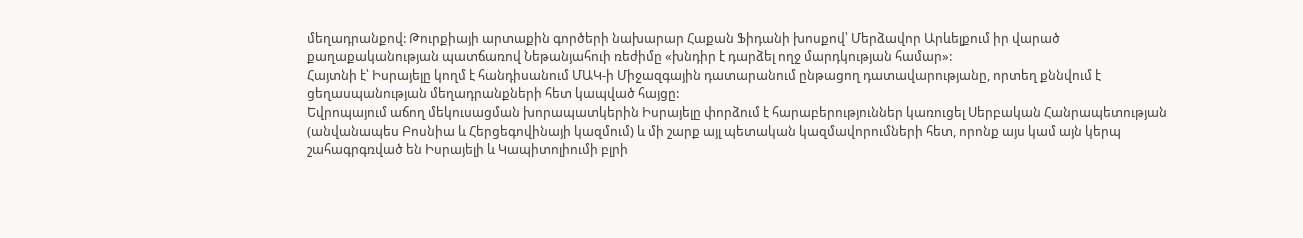մեղադրանքով: Թուրքիայի արտաքին գործերի նախարար Հաքան Ֆիդանի խոսքով՝ Մերձավոր Արևելքում իր վարած քաղաքականության պատճառով Նեթանյահուի ռեժիմը «խնդիր է դարձել ողջ մարդկության համար»:
Հայտնի է՝ Իսրայելը կողմ է հանդիսանում ՄԱԿ-ի Միջազգային դատարանում ընթացող դատավարությանը, որտեղ քննվում է ցեղասպանության մեղադրանքների հետ կապված հայցը:
Եվրոպայում աճող մեկուսացման խորապատկերին Իսրայելը փորձում է հարաբերություններ կառուցել Սերբական Հանրապետության (անվանապես Բոսնիա և Հերցեգովինայի կազմում) և մի շարք այլ պետական կազմավորումների հետ, որոնք այս կամ այն կերպ շահագրգռված են Իսրայելի և Կապիտոլիումի բլրի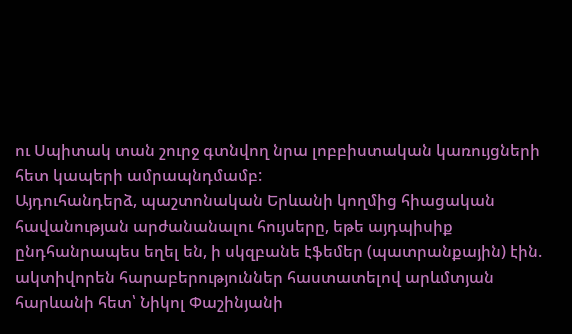ու Սպիտակ տան շուրջ գտնվող նրա լոբբիստական կառույցների հետ կապերի ամրապնդմամբ:
Այդուհանդերձ, պաշտոնական Երևանի կողմից հիացական հավանության արժանանալու հույսերը, եթե այդպիսիք ընդհանրապես եղել են, ի սկզբանե էֆեմեր (պատրանքային) էին. ակտիվորեն հարաբերություններ հաստատելով արևմտյան հարևանի հետ՝ Նիկոլ Փաշինյանի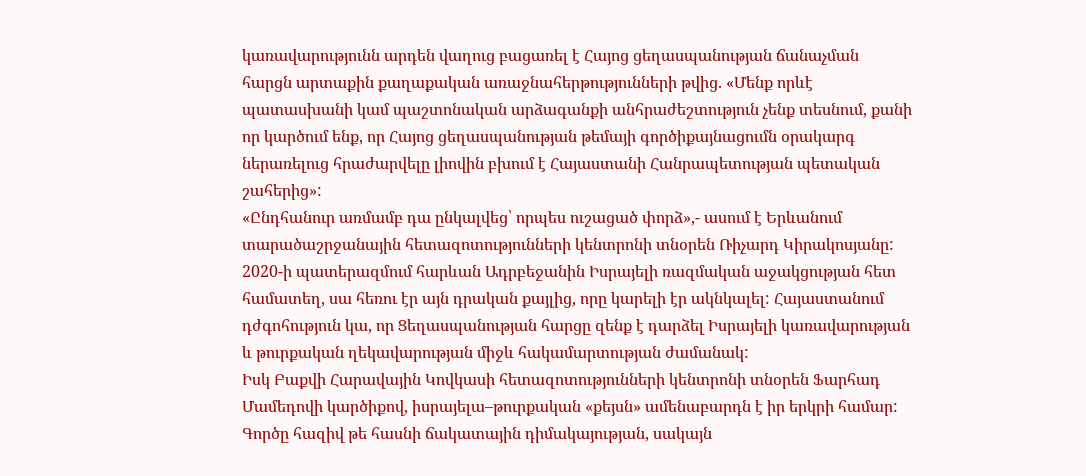կառավարությունն արդեն վաղուց բացառել է Հայոց ցեղասպանության ճանաչման հարցն արտաքին քաղաքական առաջնահերթությունների թվից. «Մենք որևէ պատասխանի կամ պաշտոնական արձագանքի անհրաժեշտություն չենք տեսնում, քանի որ կարծում ենք, որ Հայոց ցեղասպանության թեմայի գործիքայնացումն օրակարգ ներառելուց հրաժարվելը լիովին բխում է Հայաստանի Հանրապետության պետական շահերից»:
«Ընդհանուր առմամբ դա ընկալվեց՝ որպես ուշացած փորձ»,- ասում է Երևանում տարածաշրջանային հետազոտությունների կենտրոնի տնօրեն Ռիչարդ Կիրակոսյանը:
2020-ի պատերազմում հարևան Ադրբեջանին Իսրայելի ռազմական աջակցության հետ համատեղ, սա հեռու էր այն դրական քայլից, որը կարելի էր ակնկալել: Հայաստանում դժգոհություն կա, որ Ցեղասպանության հարցը զենք է դարձել Իսրայելի կառավարության և թուրքական ղեկավարության միջև հակամարտության ժամանակ:
Իսկ Բաքվի Հարավային Կովկասի հետազոտությունների կենտրոնի տնօրեն Ֆարհադ Մամեդովի կարծիքով, իսրայելա–թուրքական «քեյսն» ամենաբարդն է իր երկրի համար: Գործը հազիվ թե հասնի ճակատային դիմակայության, սակայն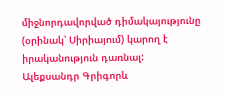միջնորդավորված դիմակայությունը (օրինակ՝ Սիրիայում) կարող է իրականություն դառնալ:
Ալեքսանդր Գրիգորև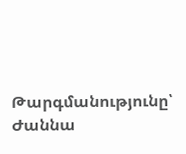Թարգմանությունը՝ Ժաննա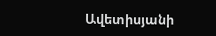Ավետիսյանի